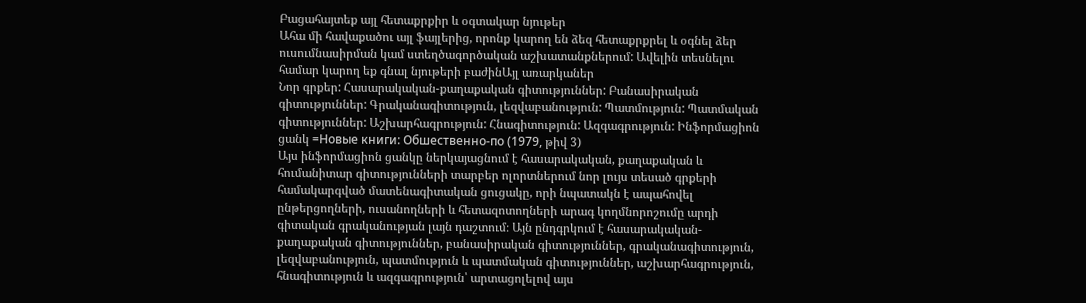Բացահայտեք այլ հետաքրքիր և օգտակար նյութեր
Ահա մի հավաքածու այլ ֆայլերից, որոնք կարող են ձեզ հետաքրքրել և օգնել ձեր ուսումնասիրման կամ ստեղծագործական աշխատանքներում: Ավելին տեսնելու համար կարող եք գնալ նյութերի բաժինԱյլ առարկաներ
Նոր գրքեր: Հասարակական-քաղաքական գիտություններ: Բանասիրական գիտություններ: Գրականագիտություն, լեզվաբանություն: Պատմություն: Պատմական գիտություններ: Աշխարհագրություն: Հնագիտություն: Ազգագրություն: Ինֆորմացիոն ցանկ =Новые книги: Обшественно-по (1979, թիվ 3)
Այս ինֆորմացիոն ցանկը ներկայացնում է հասարակական, քաղաքական և հումանիտար գիտությունների տարբեր ոլորտներում նոր լույս տեսած գրքերի համակարգված մատենագիտական ցուցակը, որի նպատակն է ապահովել ընթերցողների, ուսանողների և հետազոտողների արագ կողմնորոշումը արդի գիտական գրականության լայն դաշտում։ Այն ընդգրկում է հասարակական-քաղաքական գիտություններ, բանասիրական գիտություններ, գրականագիտություն, լեզվաբանություն, պատմություն և պատմական գիտություններ, աշխարհագրություն, հնագիտություն և ազգագրություն՝ արտացոլելով այս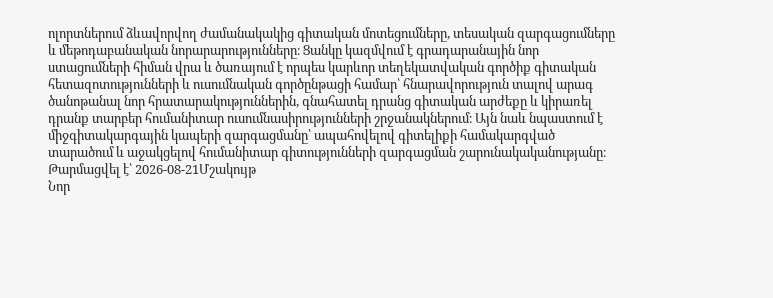ոլորտներում ձևավորվող ժամանակակից գիտական մոտեցումները, տեսական զարգացումները և մեթոդաբանական նորարարությունները։ Ցանկը կազմվում է գրադարանային նոր ստացումների հիման վրա և ծառայում է որպես կարևոր տեղեկատվական գործիք գիտական հետազոտությունների և ուսումնական գործընթացի համար՝ հնարավորություն տալով արագ ծանոթանալ նոր հրատարակություններին, գնահատել դրանց գիտական արժեքը և կիրառել դրանք տարբեր հումանիտար ուսումնասիրությունների շրջանակներում։ Այն նաև նպաստում է միջգիտակարգային կապերի զարգացմանը՝ ապահովելով գիտելիքի համակարգված տարածում և աջակցելով հումանիտար գիտությունների զարգացման շարունակականությանը։
Թարմացվել է՝ 2026-08-21Մշակույթ
Նոր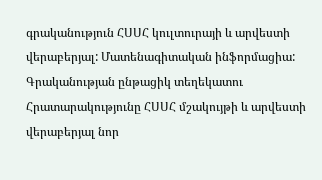գրականություն ՀՍՍՀ կուլտուրայի և արվեստի վերաբերյալ: Մատենագիտական ինֆորմացիա: Գրականության ընթացիկ տեղեկատու
Հրատարակությունը ՀՍՍՀ մշակույթի և արվեստի վերաբերյալ նոր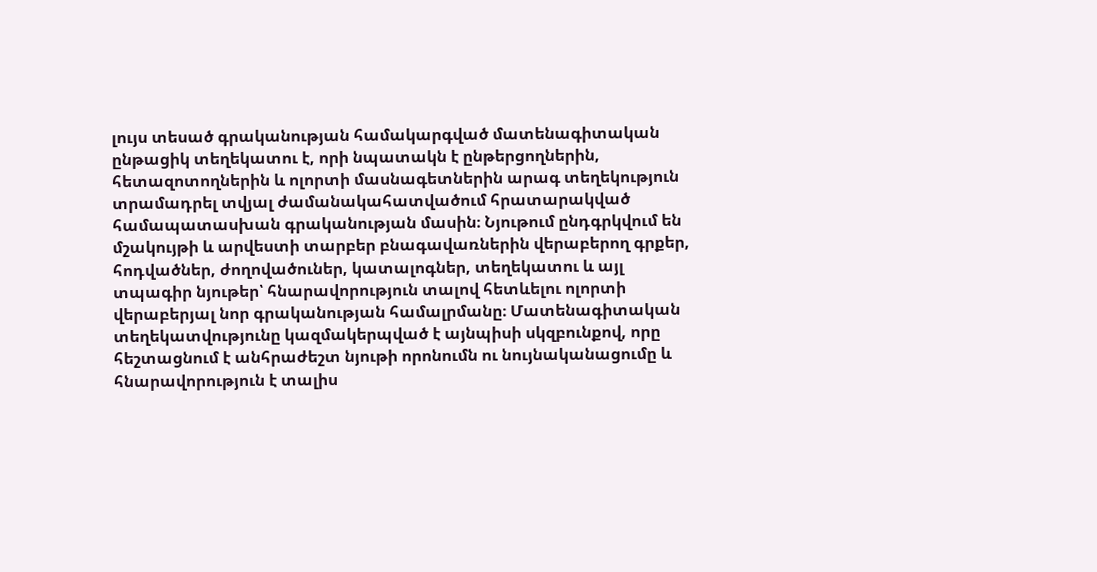լույս տեսած գրականության համակարգված մատենագիտական ընթացիկ տեղեկատու է, որի նպատակն է ընթերցողներին, հետազոտողներին և ոլորտի մասնագետներին արագ տեղեկություն տրամադրել տվյալ ժամանակահատվածում հրատարակված համապատասխան գրականության մասին։ Նյութում ընդգրկվում են մշակույթի և արվեստի տարբեր բնագավառներին վերաբերող գրքեր, հոդվածներ, ժողովածուներ, կատալոգներ, տեղեկատու և այլ տպագիր նյութեր՝ հնարավորություն տալով հետևելու ոլորտի վերաբերյալ նոր գրականության համալրմանը։ Մատենագիտական տեղեկատվությունը կազմակերպված է այնպիսի սկզբունքով, որը հեշտացնում է անհրաժեշտ նյութի որոնումն ու նույնականացումը և հնարավորություն է տալիս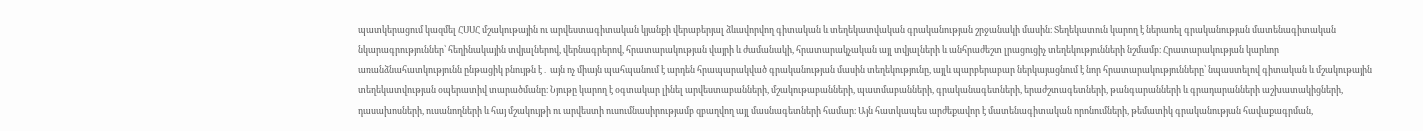պատկերացում կազմել ՀՍՍՀ մշակութային ու արվեստագիտական կյանքի վերաբերյալ ձևավորվող գիտական և տեղեկատվական գրականության շրջանակի մասին։ Տեղեկատուն կարող է ներառել գրականության մատենագիտական նկարագրություններ՝ հեղինակային տվյալներով, վերնագրերով, հրատարակության վայրի և ժամանակի, հրատարակչական այլ տվյալների և անհրաժեշտ լրացուցիչ տեղեկությունների նշմամբ։ Հրատարակության կարևոր առանձնահատկությունն ընթացիկ բնույթն է․ այն ոչ միայն պահպանում է արդեն հրապարակված գրականության մասին տեղեկությունը, այլև պարբերաբար ներկայացնում է նոր հրատարակությունները՝ նպաստելով գիտական և մշակութային տեղեկատվության օպերատիվ տարածմանը։ Նյութը կարող է օգտակար լինել արվեստաբանների, մշակութաբանների, պատմաբանների, գրականագետների, երաժշտագետների, թանգարանների և գրադարանների աշխատակիցների, դասախոսների, ուսանողների և հայ մշակույթի ու արվեստի ուսումնասիրությամբ զբաղվող այլ մասնագետների համար։ Այն հատկապես արժեքավոր է մատենագիտական որոնումների, թեմատիկ գրականության հավաքագրման,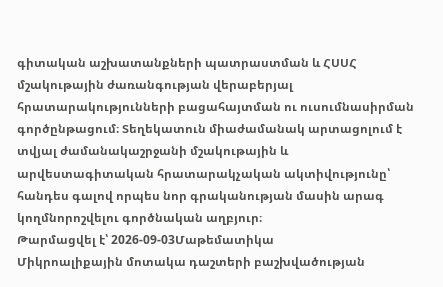գիտական աշխատանքների պատրաստման և ՀՍՍՀ մշակութային ժառանգության վերաբերյալ հրատարակությունների բացահայտման ու ուսումնասիրման գործընթացում։ Տեղեկատուն միաժամանակ արտացոլում է տվյալ ժամանակաշրջանի մշակութային և արվեստագիտական հրատարակչական ակտիվությունը՝ հանդես գալով որպես նոր գրականության մասին արագ կողմնորոշվելու գործնական աղբյուր։
Թարմացվել է՝ 2026-09-03Մաթեմատիկա
Միկրոալիքային մոտակա դաշտերի բաշխվածության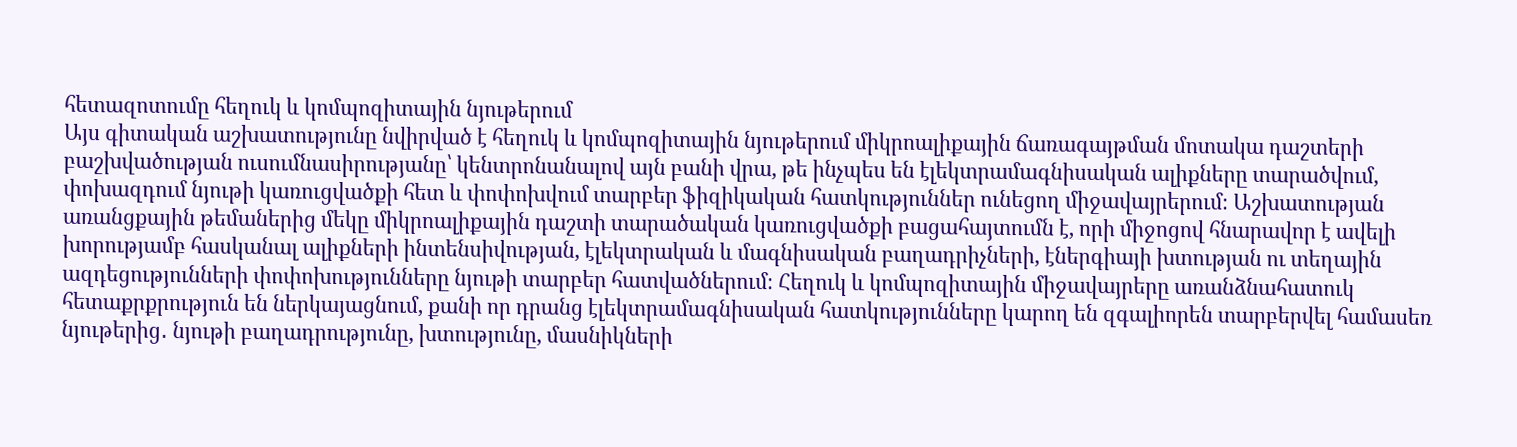հետազոտումը հեղուկ և կոմպոզիտային նյութերում
Այս գիտական աշխատությունը նվիրված է հեղուկ և կոմպոզիտային նյութերում միկրոալիքային ճառագայթման մոտակա դաշտերի բաշխվածության ուսումնասիրությանը՝ կենտրոնանալով այն բանի վրա, թե ինչպես են էլեկտրամագնիսական ալիքները տարածվում, փոխազդում նյութի կառուցվածքի հետ և փոփոխվում տարբեր ֆիզիկական հատկություններ ունեցող միջավայրերում։ Աշխատության առանցքային թեմաներից մեկը միկրոալիքային դաշտի տարածական կառուցվածքի բացահայտումն է, որի միջոցով հնարավոր է ավելի խորությամբ հասկանալ ալիքների ինտենսիվության, էլեկտրական և մագնիսական բաղադրիչների, էներգիայի խտության ու տեղային ազդեցությունների փոփոխությունները նյութի տարբեր հատվածներում։ Հեղուկ և կոմպոզիտային միջավայրերը առանձնահատուկ հետաքրքրություն են ներկայացնում, քանի որ դրանց էլեկտրամագնիսական հատկությունները կարող են զգալիորեն տարբերվել համասեռ նյութերից․ նյութի բաղադրությունը, խտությունը, մասնիկների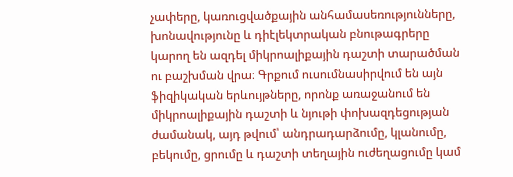չափերը, կառուցվածքային անհամասեռությունները, խոնավությունը և դիէլեկտրական բնութագրերը կարող են ազդել միկրոալիքային դաշտի տարածման ու բաշխման վրա։ Գրքում ուսումնասիրվում են այն ֆիզիկական երևույթները, որոնք առաջանում են միկրոալիքային դաշտի և նյութի փոխազդեցության ժամանակ, այդ թվում՝ անդրադարձումը, կլանումը, բեկումը, ցրումը և դաշտի տեղային ուժեղացումը կամ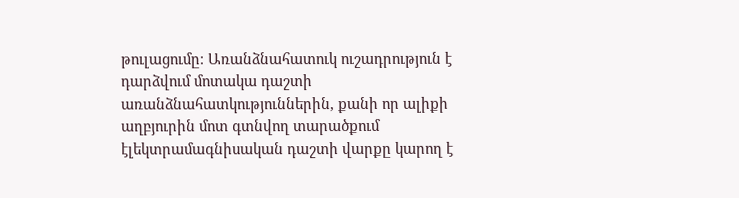թուլացումը։ Առանձնահատուկ ուշադրություն է դարձվում մոտակա դաշտի առանձնահատկություններին, քանի որ ալիքի աղբյուրին մոտ գտնվող տարածքում էլեկտրամագնիսական դաշտի վարքը կարող է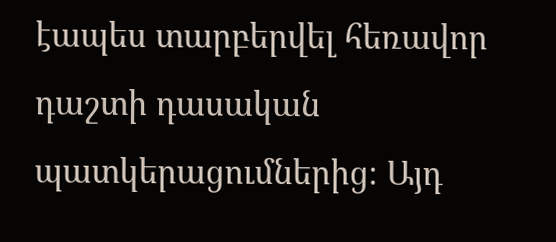էապես տարբերվել հեռավոր դաշտի դասական պատկերացումներից։ Այդ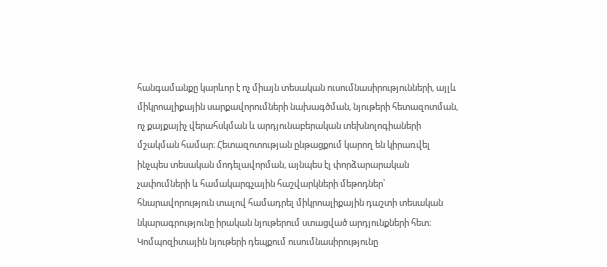հանգամանքը կարևոր է ոչ միայն տեսական ուսումնասիրությունների, այլև միկրոալիքային սարքավորումների նախագծման, նյութերի հետազոտման, ոչ քայքայիչ վերահսկման և արդյունաբերական տեխնոլոգիաների մշակման համար։ Հետազոտության ընթացքում կարող են կիրառվել ինչպես տեսական մոդելավորման, այնպես էլ փորձարարական չափումների և համակարգչային հաշվարկների մեթոդներ՝ հնարավորություն տալով համադրել միկրոալիքային դաշտի տեսական նկարագրությունը իրական նյութերում ստացված արդյունքների հետ։ Կոմպոզիտային նյութերի դեպքում ուսումնասիրությունը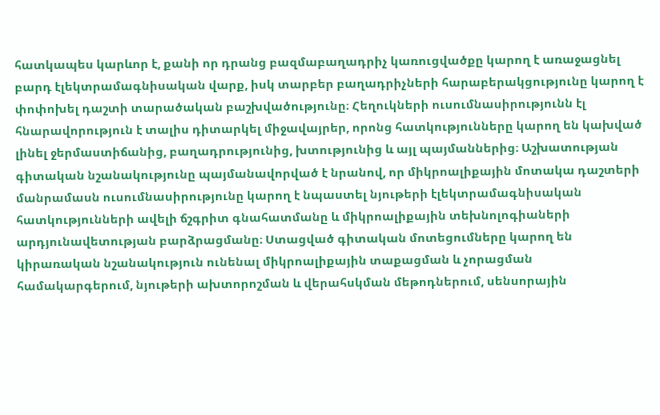հատկապես կարևոր է, քանի որ դրանց բազմաբաղադրիչ կառուցվածքը կարող է առաջացնել բարդ էլեկտրամագնիսական վարք, իսկ տարբեր բաղադրիչների հարաբերակցությունը կարող է փոփոխել դաշտի տարածական բաշխվածությունը։ Հեղուկների ուսումնասիրությունն էլ հնարավորություն է տալիս դիտարկել միջավայրեր, որոնց հատկությունները կարող են կախված լինել ջերմաստիճանից, բաղադրությունից, խտությունից և այլ պայմաններից։ Աշխատության գիտական նշանակությունը պայմանավորված է նրանով, որ միկրոալիքային մոտակա դաշտերի մանրամասն ուսումնասիրությունը կարող է նպաստել նյութերի էլեկտրամագնիսական հատկությունների ավելի ճշգրիտ գնահատմանը և միկրոալիքային տեխնոլոգիաների արդյունավետության բարձրացմանը։ Ստացված գիտական մոտեցումները կարող են կիրառական նշանակություն ունենալ միկրոալիքային տաքացման և չորացման համակարգերում, նյութերի ախտորոշման և վերահսկման մեթոդներում, սենսորային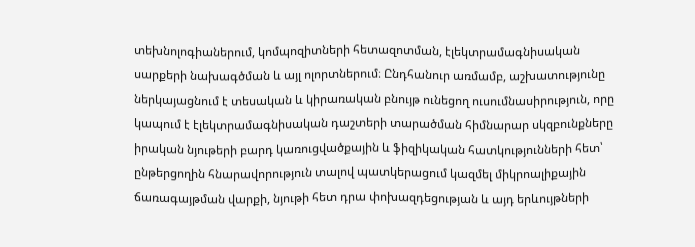տեխնոլոգիաներում, կոմպոզիտների հետազոտման, էլեկտրամագնիսական սարքերի նախագծման և այլ ոլորտներում։ Ընդհանուր առմամբ, աշխատությունը ներկայացնում է տեսական և կիրառական բնույթ ունեցող ուսումնասիրություն, որը կապում է էլեկտրամագնիսական դաշտերի տարածման հիմնարար սկզբունքները իրական նյութերի բարդ կառուցվածքային և ֆիզիկական հատկությունների հետ՝ ընթերցողին հնարավորություն տալով պատկերացում կազմել միկրոալիքային ճառագայթման վարքի, նյութի հետ դրա փոխազդեցության և այդ երևույթների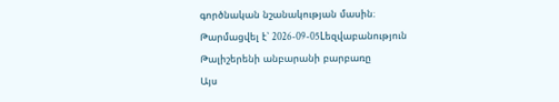գործնական նշանակության մասին։
Թարմացվել է՝ 2026-09-05Lեզվաբանություն
Թալիշերենի անբարանի բարբառը
Այս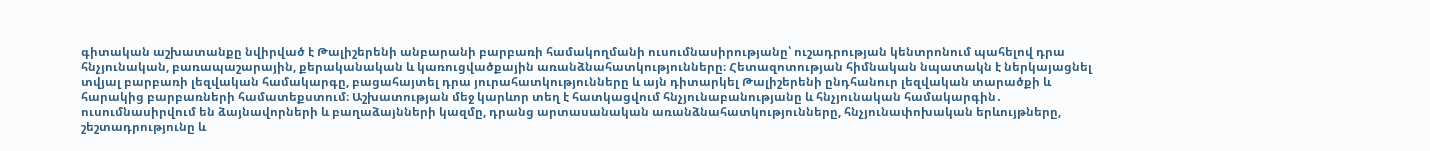գիտական աշխատանքը նվիրված է Թալիշերենի անբարանի բարբառի համակողմանի ուսումնասիրությանը՝ ուշադրության կենտրոնում պահելով դրա հնչյունական, բառապաշարային, քերականական և կառուցվածքային առանձնահատկությունները։ Հետազոտության հիմնական նպատակն է ներկայացնել տվյալ բարբառի լեզվական համակարգը, բացահայտել դրա յուրահատկությունները և այն դիտարկել Թալիշերենի ընդհանուր լեզվական տարածքի և հարակից բարբառների համատեքստում։ Աշխատության մեջ կարևոր տեղ է հատկացվում հնչյունաբանությանը և հնչյունական համակարգին․ ուսումնասիրվում են ձայնավորների և բաղաձայնների կազմը, դրանց արտասանական առանձնահատկությունները, հնչյունափոխական երևույթները, շեշտադրությունը և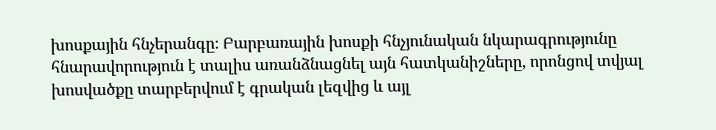խոսքային հնչերանգը։ Բարբառային խոսքի հնչյունական նկարագրությունը հնարավորություն է տալիս առանձնացնել այն հատկանիշները, որոնցով տվյալ խոսվածքը տարբերվում է գրական լեզվից և այլ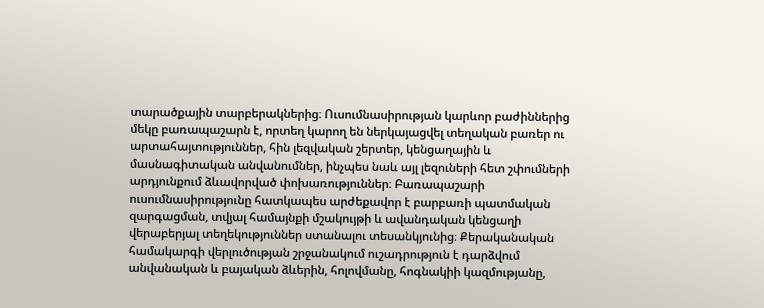տարածքային տարբերակներից։ Ուսումնասիրության կարևոր բաժիններից մեկը բառապաշարն է, որտեղ կարող են ներկայացվել տեղական բառեր ու արտահայտություններ, հին լեզվական շերտեր, կենցաղային և մասնագիտական անվանումներ, ինչպես նաև այլ լեզուների հետ շփումների արդյունքում ձևավորված փոխառություններ։ Բառապաշարի ուսումնասիրությունը հատկապես արժեքավոր է բարբառի պատմական զարգացման, տվյալ համայնքի մշակույթի և ավանդական կենցաղի վերաբերյալ տեղեկություններ ստանալու տեսանկյունից։ Քերականական համակարգի վերլուծության շրջանակում ուշադրություն է դարձվում անվանական և բայական ձևերին, հոլովմանը, հոգնակիի կազմությանը,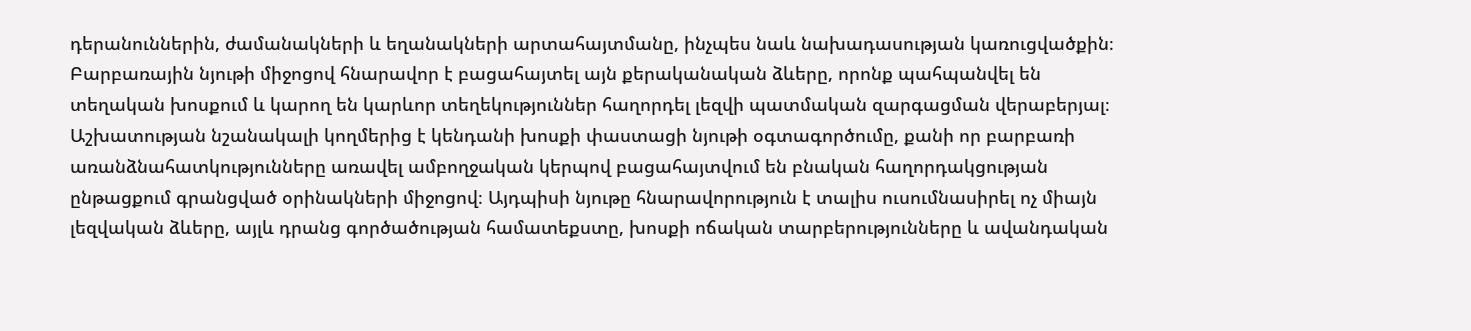դերանուններին, ժամանակների և եղանակների արտահայտմանը, ինչպես նաև նախադասության կառուցվածքին։ Բարբառային նյութի միջոցով հնարավոր է բացահայտել այն քերականական ձևերը, որոնք պահպանվել են տեղական խոսքում և կարող են կարևոր տեղեկություններ հաղորդել լեզվի պատմական զարգացման վերաբերյալ։ Աշխատության նշանակալի կողմերից է կենդանի խոսքի փաստացի նյութի օգտագործումը, քանի որ բարբառի առանձնահատկությունները առավել ամբողջական կերպով բացահայտվում են բնական հաղորդակցության ընթացքում գրանցված օրինակների միջոցով։ Այդպիսի նյութը հնարավորություն է տալիս ուսումնասիրել ոչ միայն լեզվական ձևերը, այլև դրանց գործածության համատեքստը, խոսքի ոճական տարբերությունները և ավանդական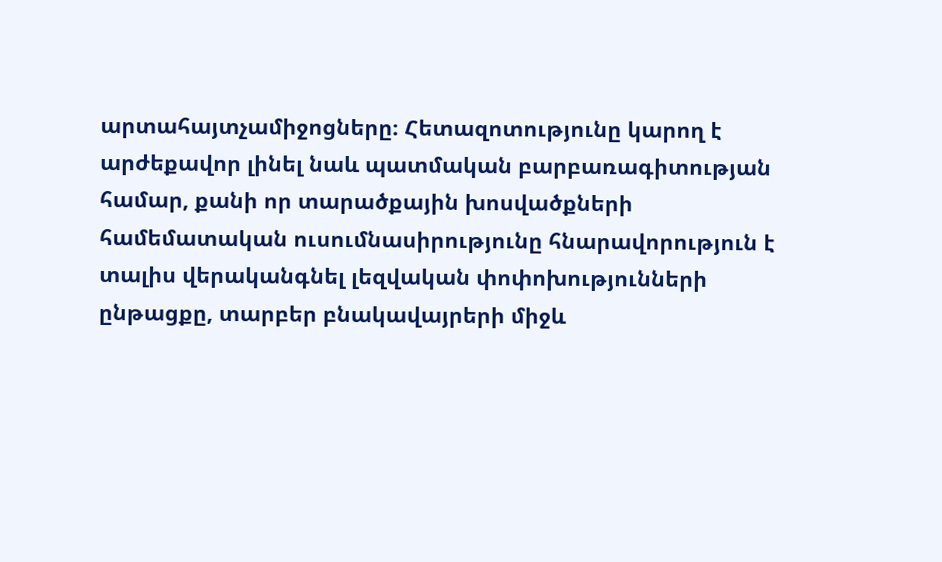արտահայտչամիջոցները։ Հետազոտությունը կարող է արժեքավոր լինել նաև պատմական բարբառագիտության համար, քանի որ տարածքային խոսվածքների համեմատական ուսումնասիրությունը հնարավորություն է տալիս վերականգնել լեզվական փոփոխությունների ընթացքը, տարբեր բնակավայրերի միջև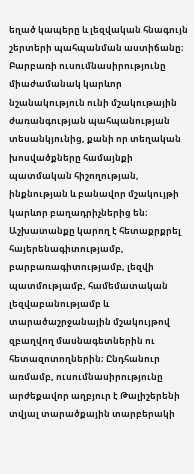եղած կապերը և լեզվական հնագույն շերտերի պահպանման աստիճանը։ Բարբառի ուսումնասիրությունը միաժամանակ կարևոր նշանակություն ունի մշակութային ժառանգության պահպանության տեսանկյունից, քանի որ տեղական խոսվածքները համայնքի պատմական հիշողության, ինքնության և բանավոր մշակույթի կարևոր բաղադրիչներից են։ Աշխատանքը կարող է հետաքրքրել հայերենագիտությամբ, բարբառագիտությամբ, լեզվի պատմությամբ, համեմատական լեզվաբանությամբ և տարածաշրջանային մշակույթով զբաղվող մասնագետներին ու հետազոտողներին։ Ընդհանուր առմամբ, ուսումնասիրությունը արժեքավոր աղբյուր է Թալիշերենի տվյալ տարածքային տարբերակի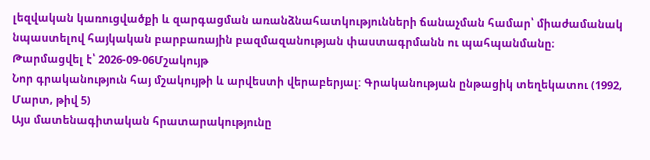լեզվական կառուցվածքի և զարգացման առանձնահատկությունների ճանաչման համար՝ միաժամանակ նպաստելով հայկական բարբառային բազմազանության փաստագրմանն ու պահպանմանը։
Թարմացվել է՝ 2026-09-06Մշակույթ
Նոր գրականություն հայ մշակույթի և արվեստի վերաբերյալ: Գրականության ընթացիկ տեղեկատու (1992, Մարտ, թիվ 5)
Այս մատենագիտական հրատարակությունը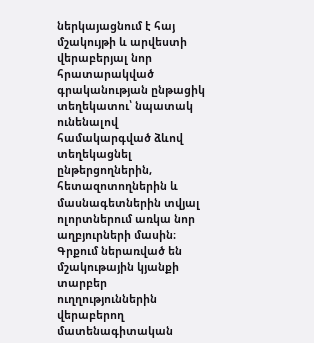ներկայացնում է հայ մշակույթի և արվեստի վերաբերյալ նոր հրատարակված գրականության ընթացիկ տեղեկատու՝ նպատակ ունենալով համակարգված ձևով տեղեկացնել ընթերցողներին, հետազոտողներին և մասնագետներին տվյալ ոլորտներում առկա նոր աղբյուրների մասին։ Գրքում ներառված են մշակութային կյանքի տարբեր ուղղություններին վերաբերող մատենագիտական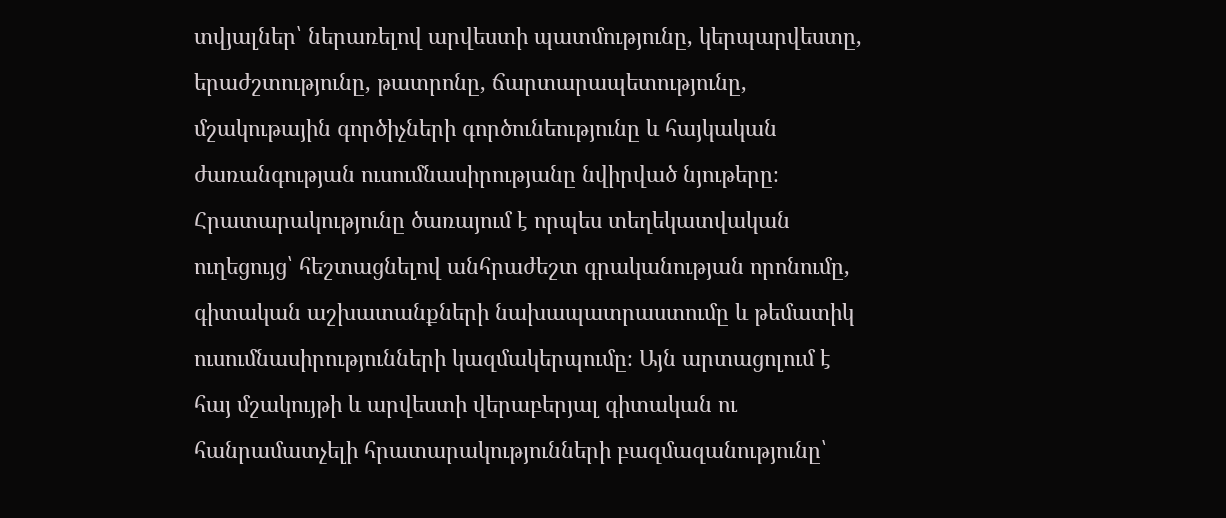տվյալներ՝ ներառելով արվեստի պատմությունը, կերպարվեստը, երաժշտությունը, թատրոնը, ճարտարապետությունը, մշակութային գործիչների գործունեությունը և հայկական ժառանգության ուսումնասիրությանը նվիրված նյութերը։ Հրատարակությունը ծառայում է որպես տեղեկատվական ուղեցույց՝ հեշտացնելով անհրաժեշտ գրականության որոնումը, գիտական աշխատանքների նախապատրաստումը և թեմատիկ ուսումնասիրությունների կազմակերպումը։ Այն արտացոլում է հայ մշակույթի և արվեստի վերաբերյալ գիտական ու հանրամատչելի հրատարակությունների բազմազանությունը՝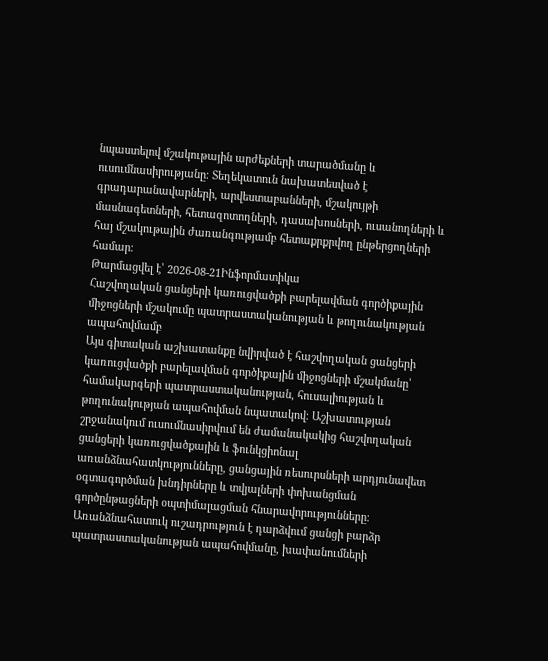նպաստելով մշակութային արժեքների տարածմանը և ուսումնասիրությանը։ Տեղեկատուն նախատեսված է գրադարանավարների, արվեստաբանների, մշակույթի մասնագետների, հետազոտողների, դասախոսների, ուսանողների և հայ մշակութային ժառանգությամբ հետաքրքրվող ընթերցողների համար։
Թարմացվել է՝ 2026-08-21Ինֆորմատիկա
Հաշվողական ցանցերի կառուցվածքի բարելավման գործիքային միջոցների մշակումը պատրաստականության և թողունակության ապահովմամբ
Այս գիտական աշխատանքը նվիրված է հաշվողական ցանցերի կառուցվածքի բարելավման գործիքային միջոցների մշակմանը՝ համակարգերի պատրաստականության, հուսալիության և թողունակության ապահովման նպատակով։ Աշխատության շրջանակում ուսումնասիրվում են ժամանակակից հաշվողական ցանցերի կառուցվածքային և ֆունկցիոնալ առանձնահատկությունները, ցանցային ռեսուրսների արդյունավետ օգտագործման խնդիրները և տվյալների փոխանցման գործընթացների օպտիմալացման հնարավորությունները։ Առանձնահատուկ ուշադրություն է դարձվում ցանցի բարձր պատրաստականության ապահովմանը, խափանումների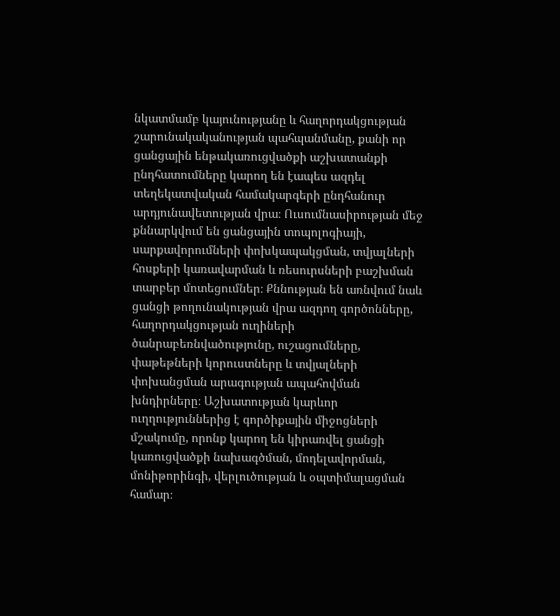նկատմամբ կայունությանը և հաղորդակցության շարունակականության պահպանմանը, քանի որ ցանցային ենթակառուցվածքի աշխատանքի ընդհատումները կարող են էապես ազդել տեղեկատվական համակարգերի ընդհանուր արդյունավետության վրա։ Ուսումնասիրության մեջ քննարկվում են ցանցային տոպոլոգիայի, սարքավորումների փոխկապակցման, տվյալների հոսքերի կառավարման և ռեսուրսների բաշխման տարբեր մոտեցումներ։ Քննության են առնվում նաև ցանցի թողունակության վրա ազդող գործոնները, հաղորդակցության ուղիների ծանրաբեռնվածությունը, ուշացումները, փաթեթների կորուստները և տվյալների փոխանցման արագության ապահովման խնդիրները։ Աշխատության կարևոր ուղղություններից է գործիքային միջոցների մշակումը, որոնք կարող են կիրառվել ցանցի կառուցվածքի նախագծման, մոդելավորման, մոնիթորինգի, վերլուծության և օպտիմալացման համար։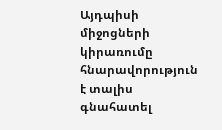Այդպիսի միջոցների կիրառումը հնարավորություն է տալիս գնահատել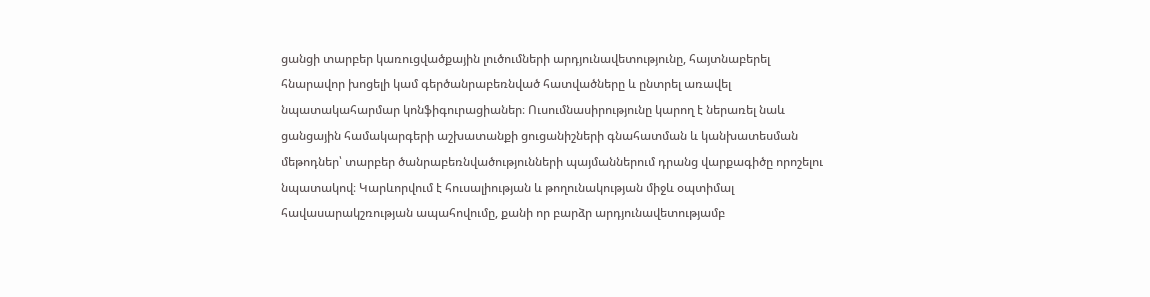ցանցի տարբեր կառուցվածքային լուծումների արդյունավետությունը, հայտնաբերել հնարավոր խոցելի կամ գերծանրաբեռնված հատվածները և ընտրել առավել նպատակահարմար կոնֆիգուրացիաներ։ Ուսումնասիրությունը կարող է ներառել նաև ցանցային համակարգերի աշխատանքի ցուցանիշների գնահատման և կանխատեսման մեթոդներ՝ տարբեր ծանրաբեռնվածությունների պայմաններում դրանց վարքագիծը որոշելու նպատակով։ Կարևորվում է հուսալիության և թողունակության միջև օպտիմալ հավասարակշռության ապահովումը, քանի որ բարձր արդյունավետությամբ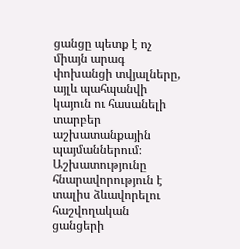ցանցը պետք է ոչ միայն արագ փոխանցի տվյալները, այլև պահպանվի կայուն ու հասանելի տարբեր աշխատանքային պայմաններում։ Աշխատությունը հնարավորություն է տալիս ձևավորելու հաշվողական ցանցերի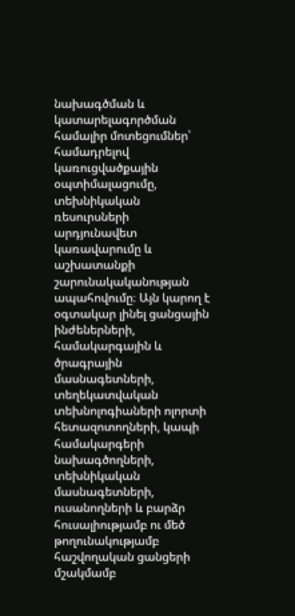նախագծման և կատարելագործման համալիր մոտեցումներ՝ համադրելով կառուցվածքային օպտիմալացումը, տեխնիկական ռեսուրսների արդյունավետ կառավարումը և աշխատանքի շարունակականության ապահովումը։ Այն կարող է օգտակար լինել ցանցային ինժեներների, համակարգային և ծրագրային մասնագետների, տեղեկատվական տեխնոլոգիաների ոլորտի հետազոտողների, կապի համակարգերի նախագծողների, տեխնիկական մասնագետների, ուսանողների և բարձր հուսալիությամբ ու մեծ թողունակությամբ հաշվողական ցանցերի մշակմամբ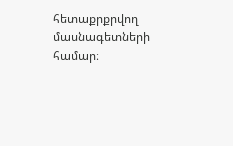հետաքրքրվող մասնագետների համար։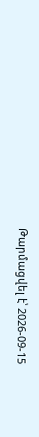Թարմացվել է՝ 2026-09-15